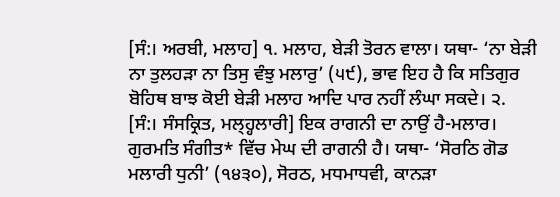[ਸੰ:। ਅਰਬੀ, ਮਲਾਹ] ੧. ਮਲਾਹ, ਬੇੜੀ ਤੋਰਨ ਵਾਲਾ। ਯਥਾ- ‘ਨਾ ਬੇੜੀ ਨਾ ਤੁਲਹੜਾ ਨਾ ਤਿਸੁ ਵੰਝੁ ਮਲਾਰੁ’ (੫੯), ਭਾਵ ਇਹ ਹੈ ਕਿ ਸਤਿਗੁਰ ਬੋਹਿਥ ਬਾਝ ਕੋਈ ਬੇੜੀ ਮਲਾਹ ਆਦਿ ਪਾਰ ਨਹੀਂ ਲੰਘਾ ਸਕਦੇ। ੨. [ਸੰ:। ਸੰਸਕ੍ਰਿਤ, ਮਲ੍ਹ੍ਹਲਾਰੀ] ਇਕ ਰਾਗਨੀ ਦਾ ਨਾਉਂ ਹੈ-ਮਲਾਰ। ਗੁਰਮਤਿ ਸੰਗੀਤ* ਵਿੱਚ ਮੇਘ ਦੀ ਰਾਗਨੀ ਹੈ। ਯਥਾ- ‘ਸੋਰਠਿ ਗੋਡ ਮਲਾਰੀ ਧੁਨੀ’ (੧੪੩੦), ਸੋਰਠ, ਮਧਮਾਧਵੀ, ਕਾਨੜਾ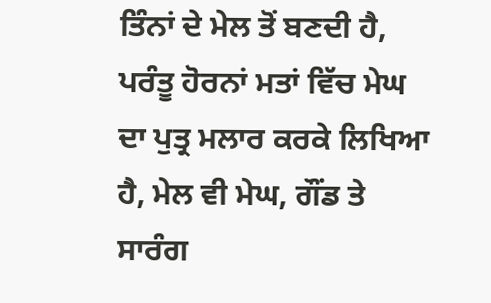ਤਿੰਨਾਂ ਦੇ ਮੇਲ ਤੋਂ ਬਣਦੀ ਹੈ, ਪਰੰਤੂ ਹੋਰਨਾਂ ਮਤਾਂ ਵਿੱਚ ਮੇਘ ਦਾ ਪੁਤ੍ਰ ਮਲਾਰ ਕਰਕੇ ਲਿਖਿਆ ਹੈ, ਮੇਲ ਵੀ ਮੇਘ, ਗੌਂਡ ਤੇ ਸਾਰੰਗ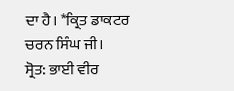ਦਾ ਹੈ। *ਕ੍ਰਿਤ ਡਾਕਟਰ ਚਰਨ ਸਿੰਘ ਜੀ।
ਸ੍ਰੋਤ: ਭਾਈ ਵੀਰ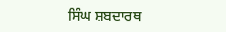ਸਿੰਘ ਸ਼ਬਦਾਰਥ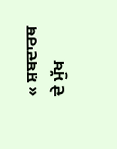« ਸ਼ਬਦਾਰਥ ਦੇ ਮੁੱਖ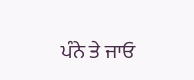ਪੰਨੇ ਤੇ ਜਾਓ